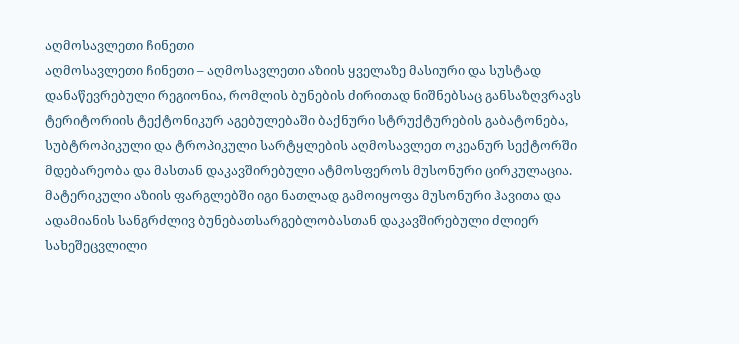აღმოსავლეთი ჩინეთი
აღმოსავლეთი ჩინეთი – აღმოსავლეთი აზიის ყველაზე მასიური და სუსტად დანაწევრებული რეგიონია, რომლის ბუნების ძირითად ნიშნებსაც განსაზღვრავს ტერიტორიის ტექტონიკურ აგებულებაში ბაქნური სტრუქტურების გაბატონება, სუბტროპიკული და ტროპიკული სარტყლების აღმოსავლეთ ოკეანურ სექტორში მდებარეობა და მასთან დაკავშირებული ატმოსფეროს მუსონური ცირკულაცია. მატერიკული აზიის ფარგლებში იგი ნათლად გამოიყოფა მუსონური ჰავითა და ადამიანის სანგრძლივ ბუნებათსარგებლობასთან დაკავშირებული ძლიერ სახეშეცვლილი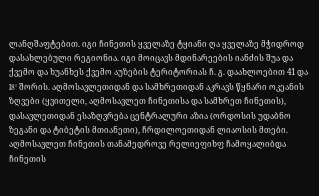ლანღშაფტებით. იგი ჩინეთის ყველაზე ტყიანი ღა ყველაზე მჭიდროდ დასახლებული რეგიონია. იგი მოიცავს მდინარეების იანძის შუა და ქვემო და ხუანხეს ქვემო აუზების ტერიტორიას ჩ. გ. დაახლოებით 41 და I8° შორის. აღმოსავლეთიდან და სამხრეთიდან აკრავს წყნარი ოკეანის ზღვები (ყვითელი, აღმოსავლეთ ჩინეთისა და სამხრეთ ჩინეთის), დასავლეთიდან ესაზღვრება ცენტრალური აზია (ორდოსის უდაბნო ზეგანი და ტიბეტის მთიანეთი), ჩრდილოეთიდან ლიაოსის მთები.
აღმოსავლეთ ჩინეთის თანამედროვე რელიეფიხფ ჩამოყალიბდა ჩინეთის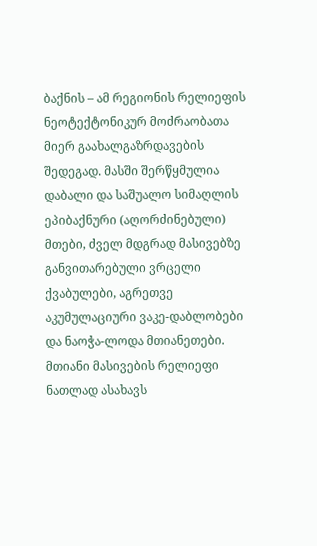ბაქნის – ამ რეგიონის რელიეფის ნეოტექტონიკურ მოძრაობათა მიერ გაახალგაზრდავების შედეგად. მასში შერწყმულია დაბალი და საშუალო სიმაღლის ეპიბაქნური (აღორძინებული) მთები, ძველ მდგრად მასივებზე განვითარებული ვრცელი ქვაბულები, აგრეთვე აკუმულაციური ვაკე-დაბლობები და ნაოჭა-ლოდა მთიანეთები. მთიანი მასივების რელიეფი ნათლად ასახავს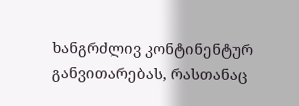ხანგრძლივ კონტინენტურ განვითარებას, რასთანაც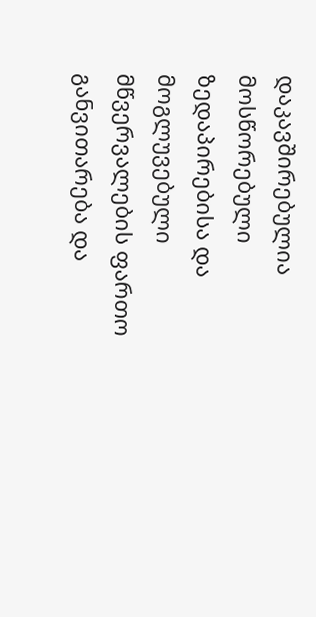დაკავშირებულია მოსწორებული ზედაპირებისა და მოგლუვებული მწვერვალების ფართო განვითარება და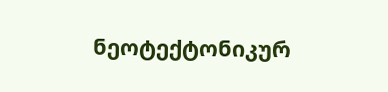ნეოტექტონიკურ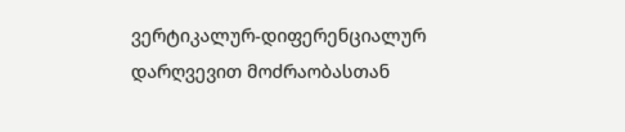ვერტიკალურ-დიფერენციალურ დარღვევით მოძრაობასთან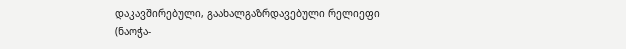დაკავშირებული, გაახალგაზრდავებული რელიეფი (ნაოჭა-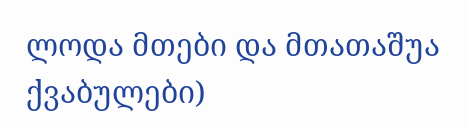ლოდა მთები და მთათაშუა ქვაბულები)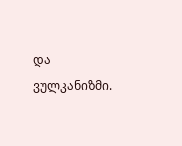და ვულკანიზმი.